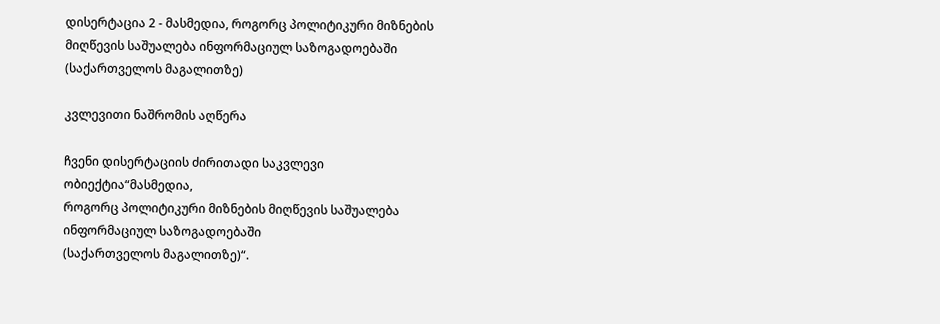დისერტაცია 2 - მასმედია, როგორც პოლიტიკური მიზნების მიღწევის საშუალება ინფორმაციულ საზოგადოებაში (საქართველოს მაგალითზე)

კვლევითი ნაშრომის აღწერა

ჩვენი დისერტაციის ძირითადი საკვლევი ობიექტია“მასმედია,
როგორც პოლიტიკური მიზნების მიღწევის საშუალება ინფორმაციულ საზოგადოებაში
(საქართველოს მაგალითზე)“.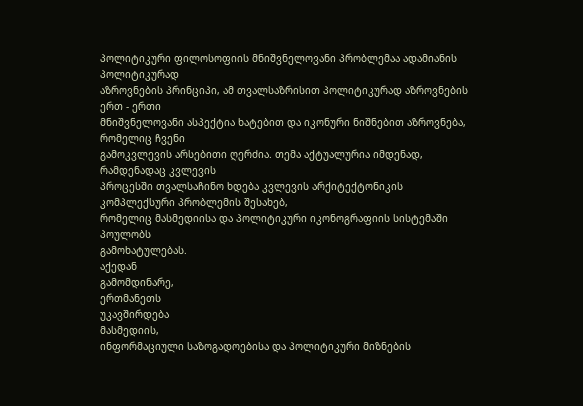პოლიტიკური ფილოსოფიის მნიშვნელოვანი პრობლემაა ადამიანის პოლიტიკურად
აზროვნების პრინციპი, ამ თვალსაზრისით პოლიტიკურად აზროვნების ერთ - ერთი
მნიშვნელოვანი ასპექტია ხატებით და იკონური ნიშნებით აზროვნება, რომელიც ჩვენი
გამოკვლევის არსებითი ღერძია. თემა აქტუალურია იმდენად, რამდენადაც კვლევის
პროცესში თვალსაჩინო ხდება კვლევის არქიტექტონიკის კომპლექსური პრობლემის შესახებ,
რომელიც მასმედიისა და პოლიტიკური იკონოგრაფიის სისტემაში პოულობს
გამოხატულებას.
აქედან
გამომდინარე,
ერთმანეთს
უკავშირდება
მასმედიის,
ინფორმაციული საზოგადოებისა და პოლიტიკური მიზნების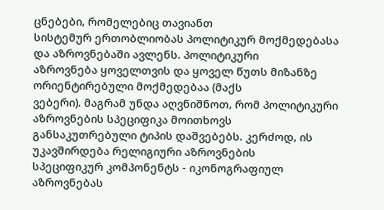ცნებები, რომელებიც თავიანთ
სისტემურ ერთობლიობას პოლიტიკურ მოქმედებასა და აზროვნებაში ავლენს. პოლიტიკური
აზროვნება ყოველთვის და ყოველ წუთს მიზანზე ორიენტირებული მოქმედებაა (მაქს
ვებერი). მაგრამ უნდა აღვნიშნოთ, რომ პოლიტიკური აზროვნების სპეციფიკა მოითხოვს
განსაკუთრებული ტიპის დაშვებებს. კერძოდ, ის უკავშირდება რელიგიური აზროვნების
სპეციფიკურ კომპონენტს - იკონოგრაფიულ აზროვნებას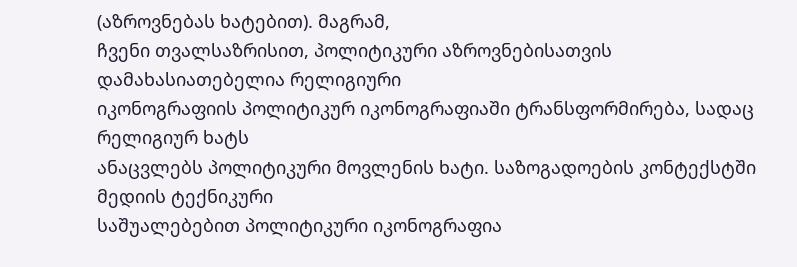(აზროვნებას ხატებით). მაგრამ,
ჩვენი თვალსაზრისით, პოლიტიკური აზროვნებისათვის დამახასიათებელია რელიგიური
იკონოგრაფიის პოლიტიკურ იკონოგრაფიაში ტრანსფორმირება, სადაც რელიგიურ ხატს
ანაცვლებს პოლიტიკური მოვლენის ხატი. საზოგადოების კონტექსტში მედიის ტექნიკური
საშუალებებით პოლიტიკური იკონოგრაფია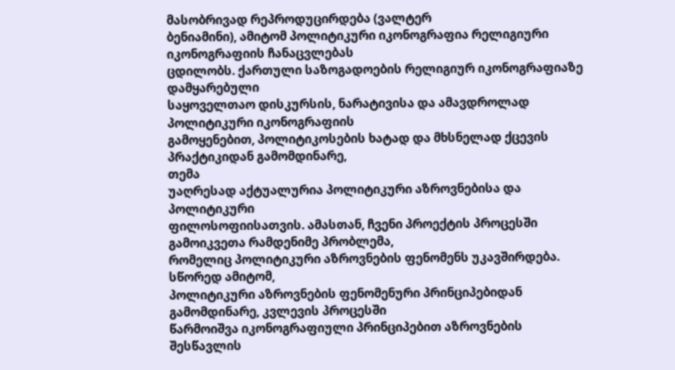მასობრივად რეპროდუცირდება (ვალტერ
ბენიამინი), ამიტომ პოლიტიკური იკონოგრაფია რელიგიური იკონოგრაფიის ჩანაცვლებას
ცდილობს. ქართული საზოგადოების რელიგიურ იკონოგრაფიაზე დამყარებული
საყოველთაო დისკურსის, ნარატივისა და ამავდროლად პოლიტიკური იკონოგრაფიის
გამოყენებით, პოლიტიკოსების ხატად და მხსნელად ქცევის პრაქტიკიდან გამომდინარე,
თემა
უაღრესად აქტუალურია პოლიტიკური აზროვნებისა და პოლიტიკური
ფილოსოფიისათვის. ამასთან, ჩვენი პროექტის პროცესში გამოიკვეთა რამდენიმე პრობლემა,
რომელიც პოლიტიკური აზროვნების ფენომენს უკავშირდება. სწორედ ამიტომ,
პოლიტიკური აზროვნების ფენომენური პრინციპებიდან გამომდინარე, კვლევის პროცესში
წარმოიშვა იკონოგრაფიული პრინციპებით აზროვნების შესწავლის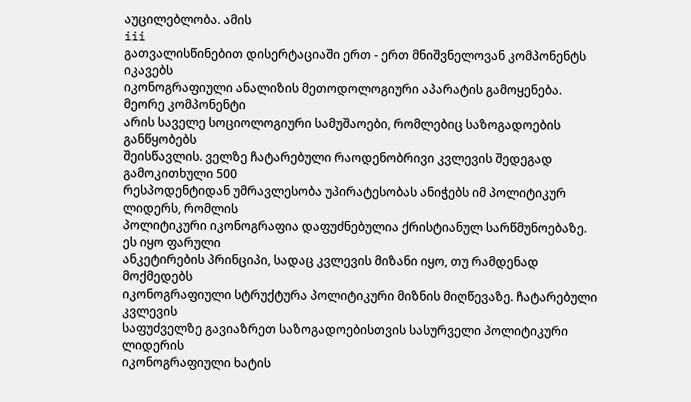აუცილებლობა. ამის
iii
გათვალისწინებით დისერტაციაში ერთ - ერთ მნიშვნელოვან კომპონენტს იკავებს
იკონოგრაფიული ანალიზის მეთოდოლოგიური აპარატის გამოყენება. მეორე კომპონენტი
არის საველე სოციოლოგიური სამუშაოები, რომლებიც საზოგადოების განწყობებს
შეისწავლის. ველზე ჩატარებული რაოდენობრივი კვლევის შედეგად გამოკითხული 500
რესპოდენტიდან უმრავლესობა უპირატესობას ანიჭებს იმ პოლიტიკურ ლიდერს, რომლის
პოლიტიკური იკონოგრაფია დაფუძნებულია ქრისტიანულ სარწმუნოებაზე. ეს იყო ფარული
ანკეტირების პრინციპი, სადაც კვლევის მიზანი იყო, თუ რამდენად მოქმედებს
იკონოგრაფიული სტრუქტურა პოლიტიკური მიზნის მიღწევაზე. ჩატარებული კვლევის
საფუძველზე გავიაზრეთ საზოგადოებისთვის სასურველი პოლიტიკური ლიდერის
იკონოგრაფიული ხატის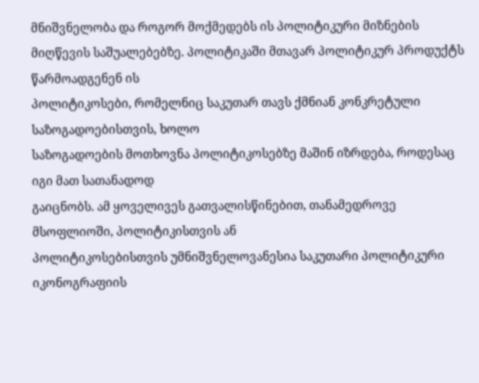მნიშვნელობა და როგორ მოქმედებს ის პოლიტიკური მიზნების
მიღწევის საშუალებებზე. პოლიტიკაში მთავარ პოლიტიკურ პროდუქტს წარმოადგენენ ის
პოლიტიკოსები, რომელნიც საკუთარ თავს ქმნიან კონკრეტული საზოგადოებისთვის, ხოლო
საზოგადოების მოთხოვნა პოლიტიკოსებზე მაშინ იზრდება, როდესაც იგი მათ სათანადოდ
გაიცნობს. ამ ყოველივეს გათვალისწინებით, თანამედროვე მსოფლიოში, პოლიტიკისთვის ან
პოლიტიკოსებისთვის უმნიშვნელოვანესია საკუთარი პოლიტიკური იკონოგრაფიის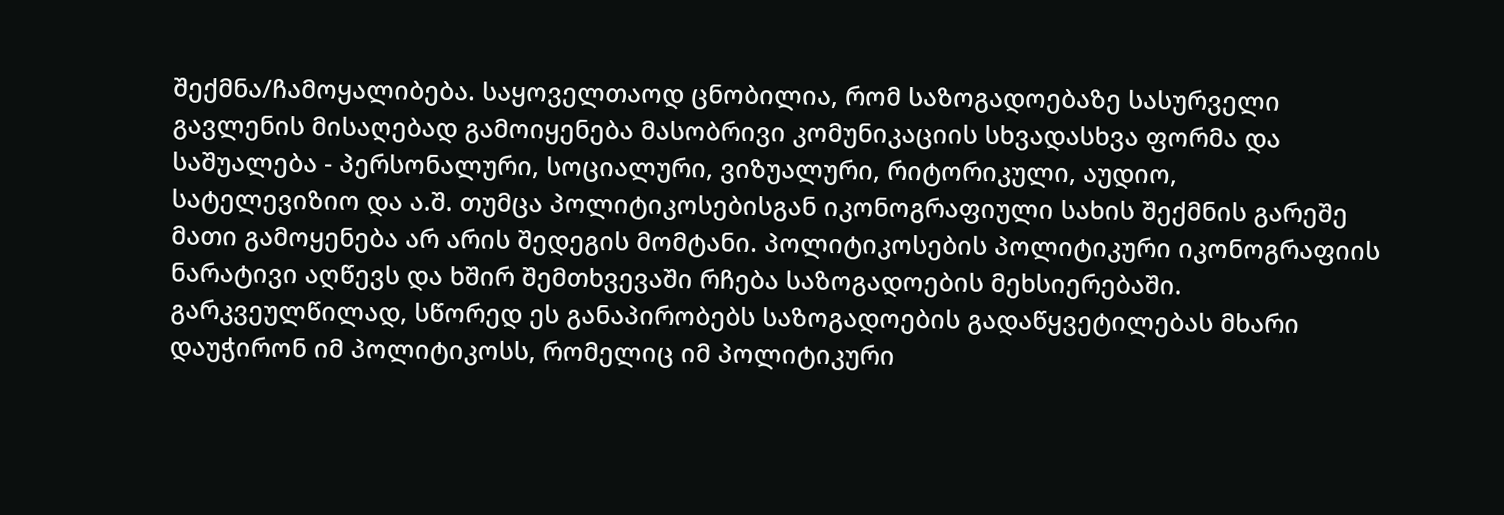შექმნა/ჩამოყალიბება. საყოველთაოდ ცნობილია, რომ საზოგადოებაზე სასურველი
გავლენის მისაღებად გამოიყენება მასობრივი კომუნიკაციის სხვადასხვა ფორმა და
საშუალება - პერსონალური, სოციალური, ვიზუალური, რიტორიკული, აუდიო,
სატელევიზიო და ა.შ. თუმცა პოლიტიკოსებისგან იკონოგრაფიული სახის შექმნის გარეშე
მათი გამოყენება არ არის შედეგის მომტანი. პოლიტიკოსების პოლიტიკური იკონოგრაფიის
ნარატივი აღწევს და ხშირ შემთხვევაში რჩება საზოგადოების მეხსიერებაში.
გარკვეულწილად, სწორედ ეს განაპირობებს საზოგადოების გადაწყვეტილებას მხარი
დაუჭირონ იმ პოლიტიკოსს, რომელიც იმ პოლიტიკური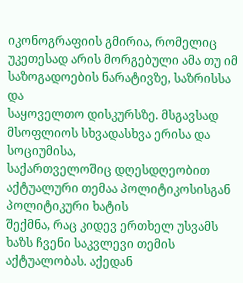იკონოგრაფიის გმირია, რომელიც
უკეთესად არის მორგებული ამა თუ იმ საზოგადოების ნარატივზე, საზრისსა და
საყოველთო დისკურსზე. მსგავსად მსოფლიოს სხვადასხვა ერისა და სოციუმისა,
საქართველოშიც დღესდღეობით აქტუალური თემაა პოლიტიკოსისგან პოლიტიკური ხატის
შექმნა, რაც კიდევ ერთხელ უსვამს ხაზს ჩვენი საკვლევი თემის აქტუალობას. აქედან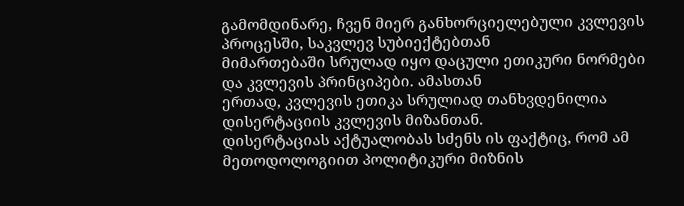გამომდინარე, ჩვენ მიერ განხორციელებული კვლევის პროცესში, საკვლევ სუბიექტებთან
მიმართებაში სრულად იყო დაცული ეთიკური ნორმები და კვლევის პრინციპები. ამასთან
ერთად, კვლევის ეთიკა სრულიად თანხვდენილია დისერტაციის კვლევის მიზანთან.
დისერტაციას აქტუალობას სძენს ის ფაქტიც, რომ ამ მეთოდოლოგიით პოლიტიკური მიზნის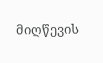მიღწევის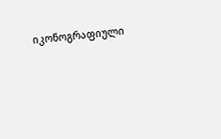იკონოგრაფიული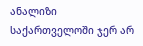ანალიზი საქართველოში ჯერ არ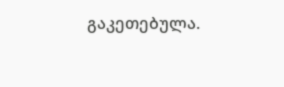გაკეთებულა.